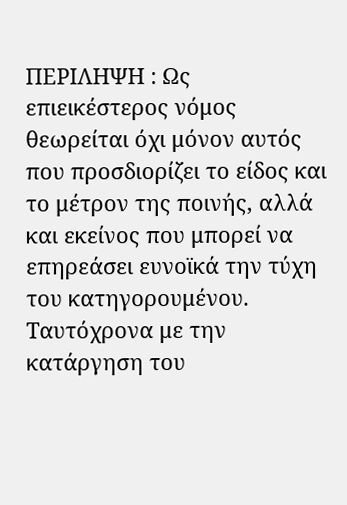ΠΕΡΙΛΗΨΗ : Ως επιεικέστερος νόμος θεωρείται όχι μόνον αυτός που προσδιορίζει το είδος και το μέτρον της ποινής, αλλά και εκείνος που μπορεί να επηρεάσει ευνοϊκά την τύχη του κατηγορουμένου.
Ταυτόχρονα με την κατάργηση του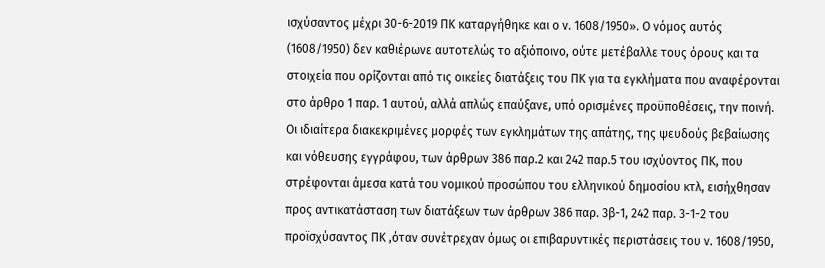ισχύσαντος μέχρι 30-6-2019 ΠΚ καταργήθηκε και ο ν. 1608/1950». Ο νόμος αυτός (1608/1950) δεν καθιέρωνε αυτοτελώς το αξιόποινο, ούτε μετέβαλλε τους όρους και τα στοιχεία που ορίζονται από τις οικείες διατάξεις του ΠΚ για τα εγκλήματα που αναφέρονται στο άρθρο 1 παρ. 1 αυτού, αλλά απλώς επαύξανε, υπό ορισμένες προϋποθέσεις, την ποινή. Οι ιδιαίτερα διακεκριμένες μορφές των εγκλημάτων της απάτης, της ψευδούς βεβαίωσης και νόθευσης εγγράφου, των άρθρων 386 παρ.2 και 242 παρ.5 του ισχύοντος ΠΚ, που στρέφονται άμεσα κατά του νομικού προσώπου του ελληνικού δημοσίου κτλ, εισήχθησαν προς αντικατάσταση των διατάξεων των άρθρων 386 παρ. 3β-1, 242 παρ. 3-1-2 του προϊσχύσαντος ΠΚ ,όταν συνέτρεχαν όμως οι επιβαρυντικές περιστάσεις του ν. 1608/1950,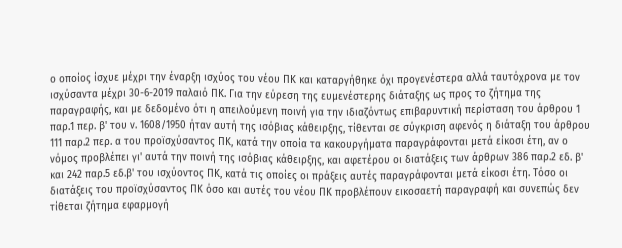ο οποίος ίσχυε μέχρι την έναρξη ισχύος του νέου ΠΚ και καταργήθηκε όχι προγενέστερα αλλά ταυτόχρονα με τον ισχύσαντα μέχρι 30-6-2019 παλαιό ΠΚ. Για την εύρεση της ευμενέστερης διάταξης ως προς το ζήτημα της παραγραφής, και με δεδομένο ότι η απειλούμενη ποινή για την ιδιαζόντως επιβαρυντική περίσταση του άρθρου 1 παρ.1 περ. β' του ν. 1608/1950 ήταν αυτή της ισόβιας κάθειρξης, τίθενται σε σύγκριση αφενός η διάταξη του άρθρου 111 παρ.2 περ. α του προϊσχύσαντος ΠΚ, κατά την οποία τα κακουργήματα παραγράφονται μετά είκοσι έτη, αν ο νόμος προβλέπει γι' αυτά την ποινή της ισόβιας κάθειρξης, και αφετέρου οι διατάξεις των άρθρων 386 παρ.2 εδ. β' και 242 παρ.5 εδ.β' του ισχύοντος ΠΚ, κατά τις οποίες οι πράξεις αυτές παραγράφονται μετά είκοσι έτη. Τόσο οι διατάξεις του προϊσχύσαντος ΠΚ όσο και αυτές του νέου ΠΚ προβλέπουν εικοσαετή παραγραφή και συνεπώς δεν τίθεται ζήτημα εφαρμογή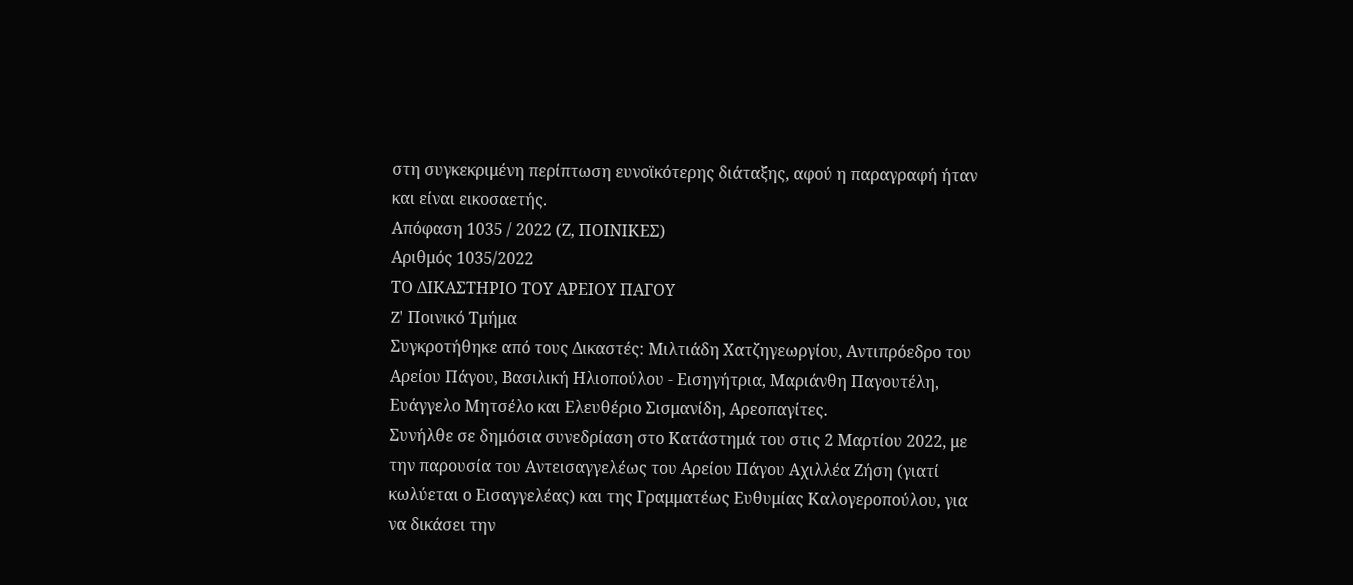στη συγκεκριμένη περίπτωση ευνοϊκότερης διάταξης, αφού η παραγραφή ήταν και είναι εικοσαετής.
Απόφαση 1035 / 2022 (Ζ, ΠΟΙΝΙΚΕΣ)
Αριθμός 1035/2022
ΤΟ ΔΙΚΑΣΤΗΡΙΟ ΤΟΥ ΑΡΕΙΟΥ ΠΑΓΟΥ
Z' Ποινικό Τμήμα
Συγκροτήθηκε από τους Δικαστές: Μιλτιάδη Χατζηγεωργίου, Αντιπρόεδρο του Αρείου Πάγου, Βασιλική Ηλιοπούλου - Εισηγήτρια, Μαριάνθη Παγουτέλη, Ευάγγελο Μητσέλο και Ελευθέριο Σισμανίδη, Αρεοπαγίτες.
Συνήλθε σε δημόσια συνεδρίαση στο Κατάστημά του στις 2 Μαρτίου 2022, με την παρουσία του Αντεισαγγελέως του Αρείου Πάγου Αχιλλέα Ζήση (γιατί κωλύεται ο Εισαγγελέας) και της Γραμματέως Ευθυμίας Καλογεροπούλου, για να δικάσει την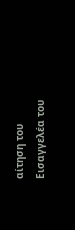αίτηση του Εισαγγελέα του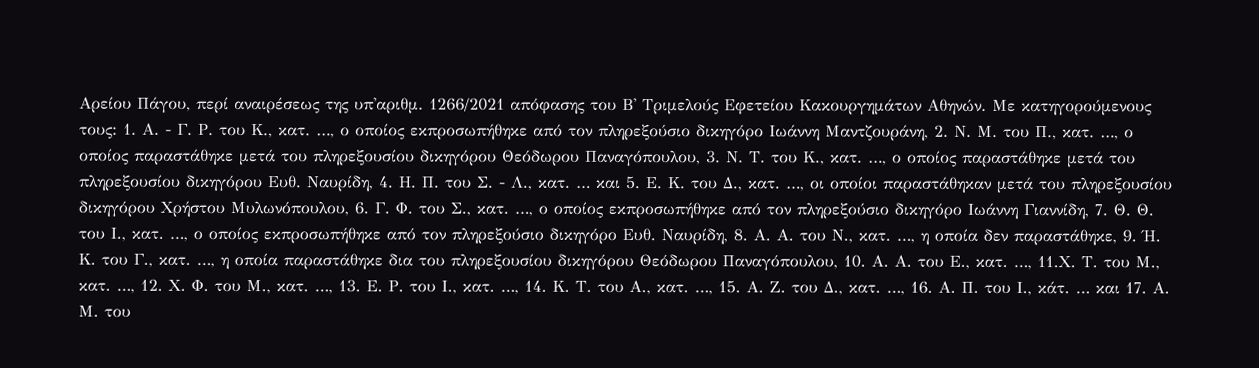Αρείου Πάγου, περί αναιρέσεως της υπ'αριθμ. 1266/2021 απόφασης του Β' Τριμελούς Εφετείου Κακουργημάτων Αθηνών. Με κατηγορούμενους τους: 1. Α. - Γ. Ρ. του Κ., κατ. …, ο οποίος εκπροσωπήθηκε από τον πληρεξούσιο δικηγόρο Ιωάννη Μαντζουράνη, 2. Ν. Μ. του Π., κατ. …, ο οποίος παραστάθηκε μετά του πληρεξουσίου δικηγόρου Θεόδωρου Παναγόπουλου, 3. Ν. Τ. του Κ., κατ. …, ο οποίος παραστάθηκε μετά του πληρεξουσίου δικηγόρου Ευθ. Ναυρίδη, 4. Η. Π. του Σ. - Λ., κατ. … και 5. Ε. Κ. του Δ., κατ. …, οι οποίοι παραστάθηκαν μετά του πληρεξουσίου δικηγόρου Χρήστου Μυλωνόπουλου, 6. Γ. Φ. του Σ., κατ. …, ο οποίος εκπροσωπήθηκε από τον πληρεξούσιο δικηγόρο Ιωάννη Γιαννίδη, 7. Θ. Θ. του Ι., κατ. …, ο οποίος εκπροσωπήθηκε από τον πληρεξούσιο δικηγόρο Ευθ. Ναυρίδη, 8. Α. Α. του Ν., κατ. …, η οποία δεν παραστάθηκε, 9. Ή. Κ. του Γ., κατ. …, η οποία παραστάθηκε δια του πληρεξουσίου δικηγόρου Θεόδωρου Παναγόπουλου, 10. Α. Α. του Ε., κατ. …, 11.Χ. Τ. του Μ., κατ. …, 12. Χ. Φ. του Μ., κατ. …, 13. Ε. Ρ. του Ι., κατ. …, 14. Κ. Τ. του Α., κατ. …, 15. Α. Ζ. του Δ., κατ. …, 16. Α. Π. του Ι., κάτ. … και 17. Α. Μ. του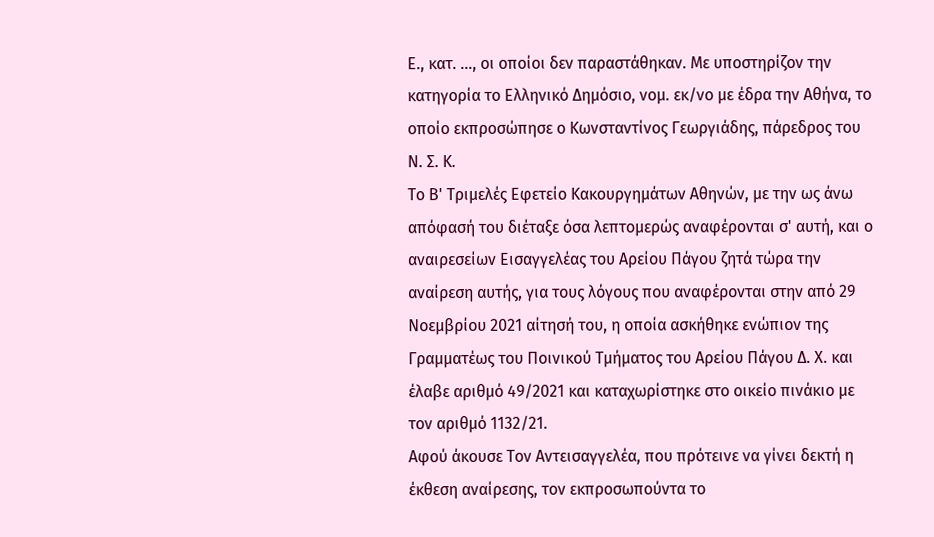Ε., κατ. …, οι οποίοι δεν παραστάθηκαν. Με υποστηρίζον την κατηγορία το Ελληνικό Δημόσιο, νομ. εκ/νο με έδρα την Αθήνα, το οποίο εκπροσώπησε ο Κωνσταντίνος Γεωργιάδης, πάρεδρος του Ν. Σ. Κ.
Το Β' Τριμελές Εφετείο Κακουργημάτων Αθηνών, με την ως άνω απόφασή του διέταξε όσα λεπτομερώς αναφέρονται σ' αυτή, και ο αναιρεσείων Εισαγγελέας του Αρείου Πάγου ζητά τώρα την αναίρεση αυτής, για τους λόγους που αναφέρονται στην από 29 Νοεμβρίου 2021 αίτησή του, η οποία ασκήθηκε ενώπιον της Γραμματέως του Ποινικού Τμήματος του Αρείου Πάγου Δ. Χ. και έλαβε αριθμό 49/2021 και καταχωρίστηκε στο οικείο πινάκιο με τον αριθμό 1132/21.
Αφού άκουσε Τoν Αντεισαγγελέα, που πρότεινε να γίνει δεκτή η έκθεση αναίρεσης, τον εκπροσωπούντα το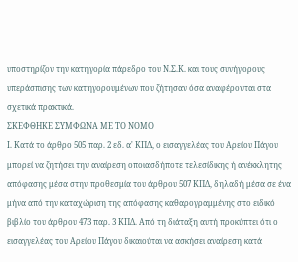υποστηρίζον την κατηγορία πάρεδρο του Ν.Σ.Κ. και τους συνήγορους υπεράσπισης των κατηγορουμένων που ζήτησαν όσα αναφέρονται στα σχετικά πρακτικά.
ΣΚΕΦΘΗΚΕ ΣΥΜΦΩΝΑ ΜΕ ΤΟ ΝΟΜΟ
Ι. Κατά το άρθρο 505 παρ. 2 εδ. α' ΚΠΔ, ο εισαγγελέας του Αρείου Πάγου μπορεί να ζητήσει την αναίρεση οποιασδήποτε τελεσίδικης ή ανέκκλητης απόφασης μέσα στην προθεσμία του άρθρου 507 ΚΠΔ, δηλαδή μέσα σε ένα μήνα από την καταχώριση της απόφασης καθαρογραμμένης στο ειδικό βιβλίο του άρθρου 473 παρ. 3 ΚΠΔ. Από τη διάταξη αυτή προκύπτει ότι ο εισαγγελέας του Αρείου Πάγου δικαιούται να ασκήσει αναίρεση κατά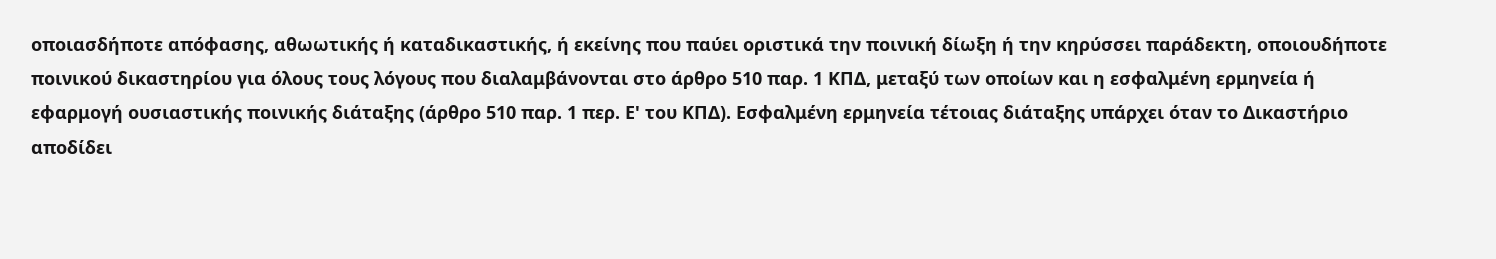οποιασδήποτε απόφασης, αθωωτικής ή καταδικαστικής, ή εκείνης που παύει οριστικά την ποινική δίωξη ή την κηρύσσει παράδεκτη, οποιουδήποτε ποινικού δικαστηρίου για όλους τους λόγους που διαλαμβάνονται στο άρθρο 510 παρ. 1 ΚΠΔ, μεταξύ των οποίων και η εσφαλμένη ερμηνεία ή εφαρμογή ουσιαστικής ποινικής διάταξης (άρθρο 510 παρ. 1 περ. Ε' του ΚΠΔ). Εσφαλμένη ερμηνεία τέτοιας διάταξης υπάρχει όταν το Δικαστήριο αποδίδει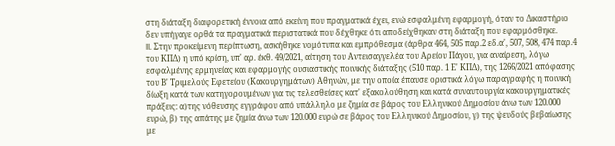στη διάταξη διαφορετική έννοια από εκείνη που πραγματικά έχει, ενώ εσφαλμένη εφαρμογή, όταν το Δικαστήριο δεν υπήγαγε ορθά τα πραγματικά περιστατικά που δέχθηκε ότι αποδείχθηκαν στη διάταξη που εφαρμόσθηκε.
II. Στην προκείμενη περίπτωση, ασκήθηκε νομότυπα και εμπρόθεσμα (άρθρα 464, 505 παρ.2 εδ.α', 507, 508, 474 παρ.4 του ΚΠΔ) η υπό κρίση, υπ' αρ. έκθ. 49/2021, αίτηση του Αντεισαγγελέα του Αρείου Πάγου, για αναίρεση, λόγω εσφαλμένης ερμηνείας και εφαρμογής ουσιαστικής ποινικής διάταξης (510 παρ. 1 Ε' ΚΠΔ), της 1266/2021 απόφασης του Β' Τριμελούς Εφετείου (Κακουργημάτων) Αθηνών, με την οποία έπαυσε οριστικά λόγω παραγραφής η ποινική δίωξη κατά των κατηγορουμένων για τις τελεσθείσες κατ' εξακολούθηση και κατά συναυτουργία κακουργηματικές πράξεις: α)της νόθευσης εγγράφου από υπάλληλο με ζημία σε βάρος του Ελληνικού Δημοσίου άνω των 120.000 ευρώ, β) της απάτης με ζημία άνω των 120.000 ευρώ σε βάρος του Ελληνικού Δημοσίου, γ) της ψευδούς βεβαίωσης με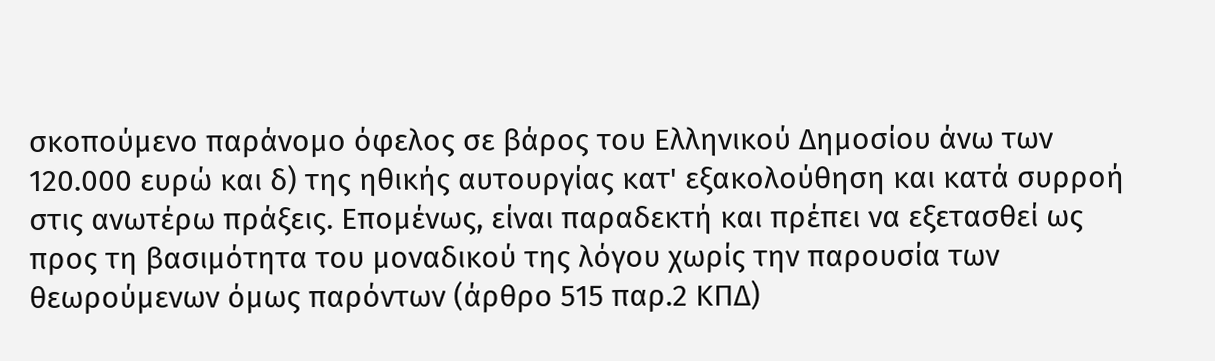σκοπούμενο παράνομο όφελος σε βάρος του Ελληνικού Δημοσίου άνω των 120.000 ευρώ και δ) της ηθικής αυτουργίας κατ' εξακολούθηση και κατά συρροή στις ανωτέρω πράξεις. Επομένως, είναι παραδεκτή και πρέπει να εξετασθεί ως προς τη βασιμότητα του μοναδικού της λόγου χωρίς την παρουσία των θεωρούμενων όμως παρόντων (άρθρο 515 παρ.2 ΚΠΔ)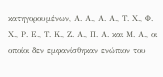κατηγορουμένων, Α. Α., Α. Α., Τ. Χ., Φ. Χ., Ρ. Ε., Τ. Κ., Ζ. Α., Π. Α. και Μ. Α., οι οποίοι δεν εμφανίσθηκαν ενώπιον του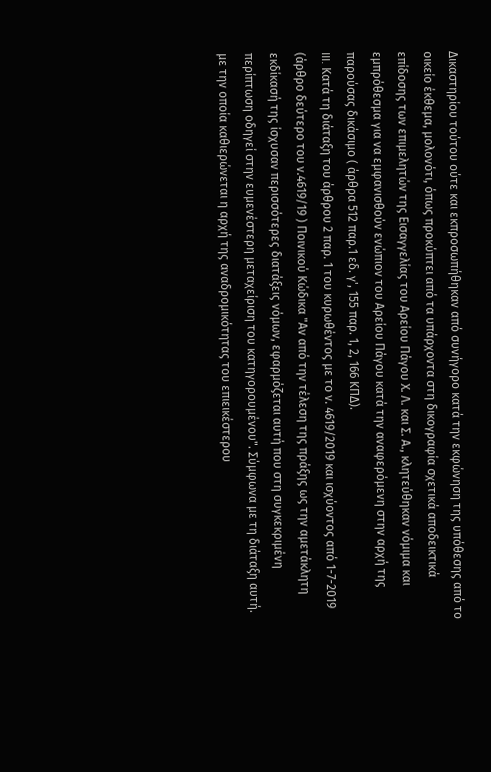Δικαστηρίου τούτου ούτε και εκπροσωπήθηκαν από συνήγορο κατά την εκφώνηση της υπόθεσης από το οικείο έκθεμα, μολονότι, όπως προκύπτει από τα υπάρχοντα στη δικογραφία σχετικά αποδεικτικά επίδοσης των επιμελητών της Εισαγγελίας του Αρείου Πάγου Χ. Λ. και Σ. Α., κλητεύθηκαν νόμιμα και εμπρόθεσμα για να εμφανισθούν ενώπιον του Αρείου Πάγου κατά την αναφερόμενη στην αρχή της παρούσας δικάσιμο ( άρθρα 512 παρ.1 εδ. γ', 155 παρ. 1, 2, 166 ΚΠΔ).
III. Κατά τη διάταξη του άρθρου 2 παρ. 1 του κυρωθέντος με το ν. 4619/2019 και ισχύοντος από 1-7-2019 (άρθρο δεύτερο του ν.4619/19 ) Ποινικού Κώδικα "Αν από την τέλεση της πράξης ως την αμετάκλητη εκδίκασή της ίσχυσαν περισσότερες διατάξεις νόμων, εφαρμόζεται αυτή που στη συγκεκριμένη περίπτωση οδηγεί στην ευμενέστερη μεταχείριση του κατηγορουμένου". Σύμφωνα με τη διάταξη αυτή. με την οποία καθιερώνεται η αρχή της αναδρομικότητας του επιεικέστερου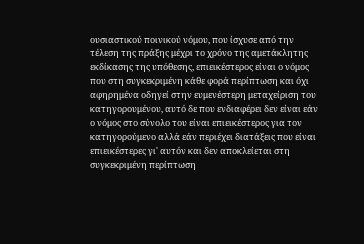ουσιαστικού ποινικού νόμου, που ίσχυσε από την τέλεση της πράξης μέχρι το χρόνο της αμετάκλητης εκδίκασης της υπόθεσης, επιεικέστερος είναι ο νόμος που στη συγκεκριμένη κάθε φορά περίπτωση και όχι αφηρημένα οδηγεί στην ευμενέστερη μεταχείριση του κατηγορουμένου, αυτό δε που ενδιαφέρει δεν είναι εάν ο νόμος στο σύνολο του είναι επιεικέστερος για τον κατηγορούμενο αλλά εάν περιέχει διατάξεις που είναι επιεικέστερες γι' αυτόν και δεν αποκλείεται στη συγκεκριμένη περίπτωση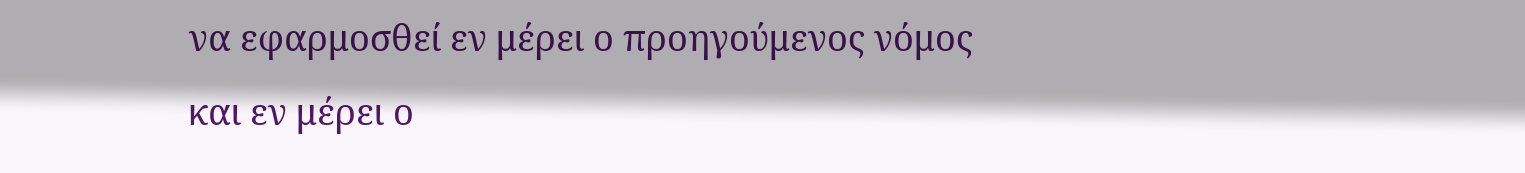να εφαρμοσθεί εν μέρει ο προηγούμενος νόμος και εν μέρει ο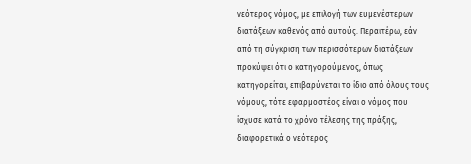νεότερος νόμος, με επιλογή των ευμενέστερων διατάξεων καθενός από αυτούς. Περαιτέρω, εάν από τη σύγκριση των περισσότερων διατάξεων προκύψει ότι ο κατηγορούμενος, όπως κατηγορείται, επιβαρύνεται το ίδιο από όλους τους νόμους, τότε εφαρμοστέος είναι ο νόμος που ίσχυσε κατά το χρόνο τέλεσης της πράξης, διαφορετικά ο νεότερος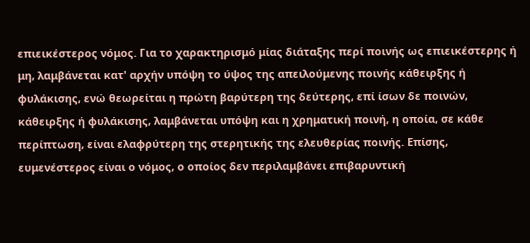επιεικέστερος νόμος. Για το χαρακτηρισμό μίας διάταξης περί ποινής ως επιεικέστερης ή μη, λαμβάνεται κατ' αρχήν υπόψη το ύψος της απειλούμενης ποινής κάθειρξης ή φυλάκισης, ενώ θεωρείται η πρώτη βαρύτερη της δεύτερης, επί ίσων δε ποινών, κάθειρξης ή φυλάκισης, λαμβάνεται υπόψη και η χρηματική ποινή, η οποία, σε κάθε περίπτωση, είναι ελαφρύτερη της στερητικής της ελευθερίας ποινής. Επίσης, ευμενέστερος είναι ο νόμος, ο οποίος δεν περιλαμβάνει επιβαρυντική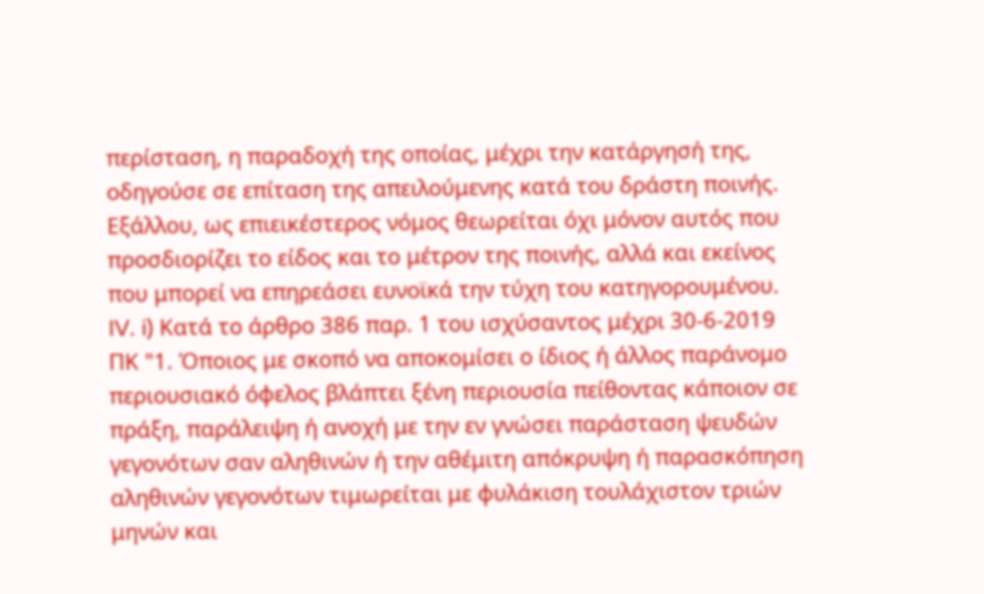περίσταση, η παραδοχή της οποίας, μέχρι την κατάργησή της, οδηγούσε σε επίταση της απειλούμενης κατά του δράστη ποινής. Εξάλλου, ως επιεικέστερος νόμος θεωρείται όχι μόνον αυτός που προσδιορίζει το είδος και το μέτρον της ποινής, αλλά και εκείνος που μπορεί να επηρεάσει ευνοϊκά την τύχη του κατηγορουμένου.
IV. i) Κατά το άρθρο 386 παρ. 1 του ισχύσαντος μέχρι 30-6-2019 ΠΚ "1. Όποιος με σκοπό να αποκομίσει ο ίδιος ή άλλος παράνομο περιουσιακό όφελος βλάπτει ξένη περιουσία πείθοντας κάποιον σε πράξη, παράλειψη ή ανοχή με την εν γνώσει παράσταση ψευδών γεγονότων σαν αληθινών ή την αθέμιτη απόκρυψη ή παρασκόπηση αληθινών γεγονότων τιμωρείται με φυλάκιση τουλάχιστον τριών μηνών και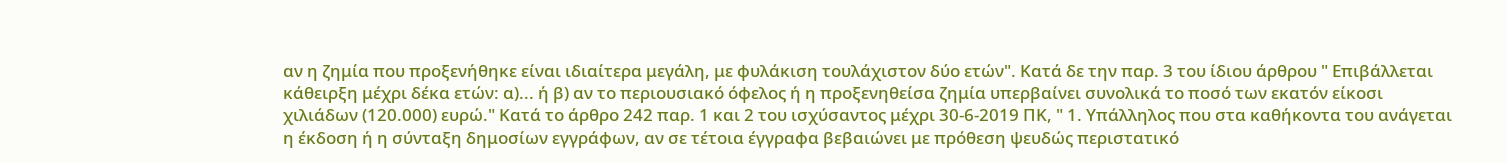αν η ζημία που προξενήθηκε είναι ιδιαίτερα μεγάλη, με φυλάκιση τουλάχιστον δύο ετών". Κατά δε την παρ. 3 του ίδιου άρθρου " Επιβάλλεται κάθειρξη μέχρι δέκα ετών: α)... ή β) αν το περιουσιακό όφελος ή η προξενηθείσα ζημία υπερβαίνει συνολικά το ποσό των εκατόν είκοσι χιλιάδων (120.000) ευρώ." Κατά το άρθρο 242 παρ. 1 και 2 του ισχύσαντος μέχρι 30-6-2019 ΠΚ, " 1. Υπάλληλος που στα καθήκοντα του ανάγεται η έκδοση ή η σύνταξη δημοσίων εγγράφων, αν σε τέτοια έγγραφα βεβαιώνει με πρόθεση ψευδώς περιστατικό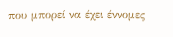που μπορεί να έχει έννομες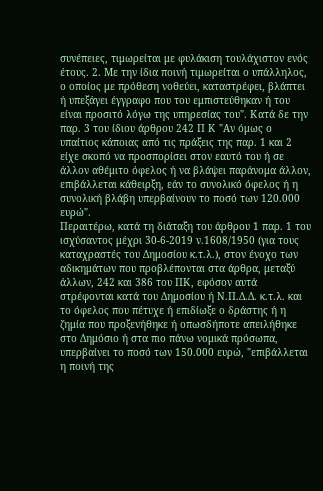συνέπειες, τιμωρείται με φυλάκιση τουλάχιστον ενός έτους. 2. Με την ίδια ποινή τιμωρείται ο υπάλληλος, ο οποίος με πρόθεση νοθεύει, καταστρέφει, βλάπτει ή υπεξάγει έγγραφο που του εμπιστεύθηκαν ή του είναι προσιτό λόγω της υπηρεσίας του". Κατά δε την παρ. 3 του ίδιου άρθρου 242 Π Κ "Αν όμως ο υπαίτιος κάποιας από τις πράξεις της παρ. 1 και 2 είχε σκοπό να προσπορίσει στον εαυτό του ή σε άλλον αθέμιτο όφελος ή να βλάψει παράνομα άλλον, επιβάλλεται κάθειρξη, εάν το συνολικό όφελος ή η συνολική βλάβη υπερβαίνουν το ποσό των 120.000 ευρώ".
Περαιτέρω, κατά τη διάταξη του άρθρου 1 παρ. 1 του ισχύσαντος μέχρι 30-6-2019 ν.1608/1950 (για τους καταχραστές του Δημοσίου κ.τ.λ.), στον ένοχο των αδικημάτων που προβλέπονται στα άρθρα, μεταξύ άλλων, 242 και 386 του ΠΚ, εφόσον αυτά στρέφονται κατά του Δημοσίου ή Ν.Π.Δ.Δ. κ.τ.λ. και το όφελος που πέτυχε ή επιδίωξε ο δράστης ή η ζημία που προξενήθηκε ή οπωσδήποτε απειλήθηκε στο Δημόσιο ή στα πιο πάνω νομικά πρόσωπα, υπερβαίνει το ποσό των 150.000 ευρώ, "επιβάλλεται η ποινή της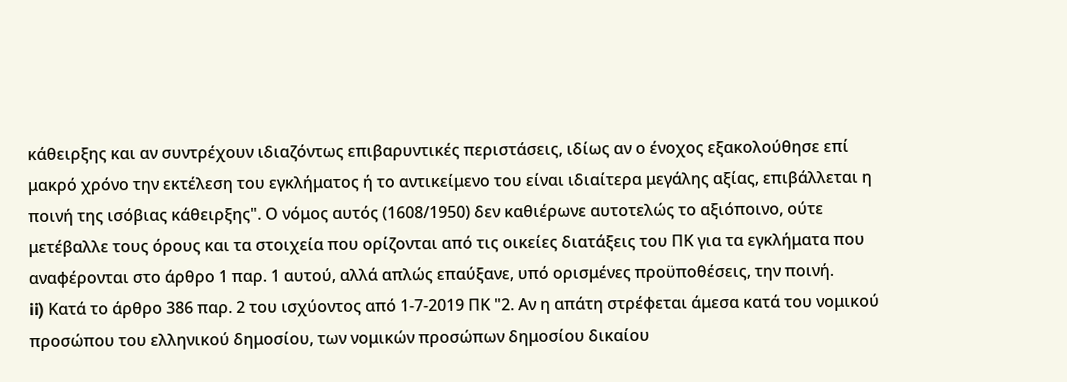κάθειρξης και αν συντρέχουν ιδιαζόντως επιβαρυντικές περιστάσεις, ιδίως αν ο ένοχος εξακολούθησε επί μακρό χρόνο την εκτέλεση του εγκλήματος ή το αντικείμενο του είναι ιδιαίτερα μεγάλης αξίας, επιβάλλεται η ποινή της ισόβιας κάθειρξης". Ο νόμος αυτός (1608/1950) δεν καθιέρωνε αυτοτελώς το αξιόποινο, ούτε μετέβαλλε τους όρους και τα στοιχεία που ορίζονται από τις οικείες διατάξεις του ΠΚ για τα εγκλήματα που αναφέρονται στο άρθρο 1 παρ. 1 αυτού, αλλά απλώς επαύξανε, υπό ορισμένες προϋποθέσεις, την ποινή.
ii) Κατά το άρθρο 386 παρ. 2 του ισχύοντος από 1-7-2019 ΠΚ "2. Αν η απάτη στρέφεται άμεσα κατά του νομικού προσώπου του ελληνικού δημοσίου, των νομικών προσώπων δημοσίου δικαίου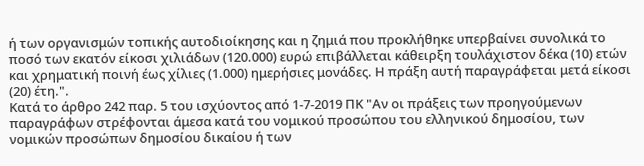ή των οργανισμών τοπικής αυτοδιοίκησης και η ζημιά που προκλήθηκε υπερβαίνει συνολικά το ποσό των εκατόν είκοσι χιλιάδων (120.000) ευρώ επιβάλλεται κάθειρξη τουλάχιστον δέκα (10) ετών και χρηματική ποινή έως χίλιες (1.000) ημερήσιες μονάδες. Η πράξη αυτή παραγράφεται μετά είκοσι (20) έτη.".
Κατά το άρθρο 242 παρ. 5 του ισχύοντος από 1-7-2019 ΠΚ "Αν οι πράξεις των προηγούμενων παραγράφων στρέφονται άμεσα κατά του νομικού προσώπου του ελληνικού δημοσίου, των νομικών προσώπων δημοσίου δικαίου ή των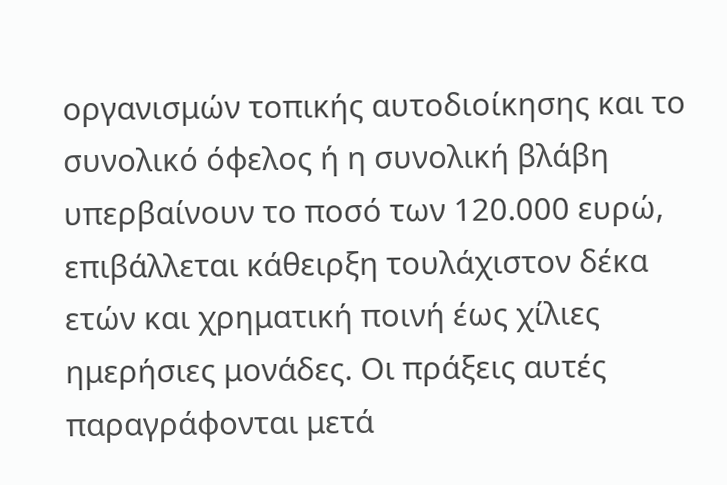οργανισμών τοπικής αυτοδιοίκησης και το συνολικό όφελος ή η συνολική βλάβη υπερβαίνουν το ποσό των 120.000 ευρώ, επιβάλλεται κάθειρξη τουλάχιστον δέκα ετών και χρηματική ποινή έως χίλιες ημερήσιες μονάδες. Οι πράξεις αυτές παραγράφονται μετά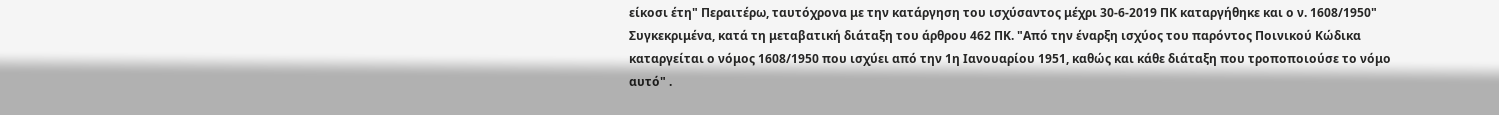είκοσι έτη" Περαιτέρω, ταυτόχρονα με την κατάργηση του ισχύσαντος μέχρι 30-6-2019 ΠΚ καταργήθηκε και ο ν. 1608/1950" Συγκεκριμένα, κατά τη μεταβατική διάταξη του άρθρου 462 ΠΚ. "Από την έναρξη ισχύος του παρόντος Ποινικού Κώδικα καταργείται ο νόμος 1608/1950 που ισχύει από την 1η Ιανουαρίου 1951, καθώς και κάθε διάταξη που τροποποιούσε το νόμο αυτό" .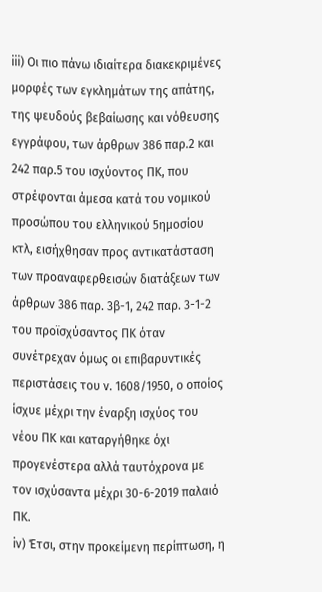iii) Οι πιο πάνω ιδιαίτερα διακεκριμένες μορφές των εγκλημάτων της απάτης, της ψευδούς βεβαίωσης και νόθευσης εγγράφου, των άρθρων 386 παρ.2 και 242 παρ.5 του ισχύοντος ΠΚ, που στρέφονται άμεσα κατά του νομικού προσώπου του ελληνικού 5ημοσίου κτλ, εισήχθησαν προς αντικατάσταση των προαναφερθεισών διατάξεων των άρθρων 386 παρ. 3β-1, 242 παρ. 3-1-2 του προϊσχύσαντος ΠΚ όταν συνέτρεχαν όμως οι επιβαρυντικές περιστάσεις του ν. 1608/1950, ο οποίος ίσχυε μέχρι την έναρξη ισχύος του νέου ΠΚ και καταργήθηκε όχι προγενέστερα αλλά ταυτόχρονα με τον ισχύσαντα μέχρι 30-6-2019 παλαιό ΠΚ.
iν) Έτσι, στην προκείμενη περίπτωση, η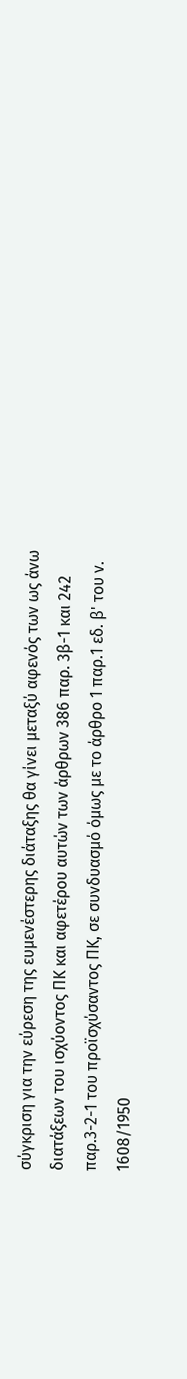σύγκριση για την εύρεση της ευμενέστερης διάταξης θα γίνει μεταξύ αφενός των ως άνω διατάξεων του ισχύοντος ΠΚ και αφετέρου αυτών των άρθρων 386 παρ. 3β-1 και 242 παρ.3-2-1 του προϊσχύσαντος ΠΚ, σε συνδυασμό όμως με το άρθρο 1 παρ.1 εδ. β' του ν. 1608/1950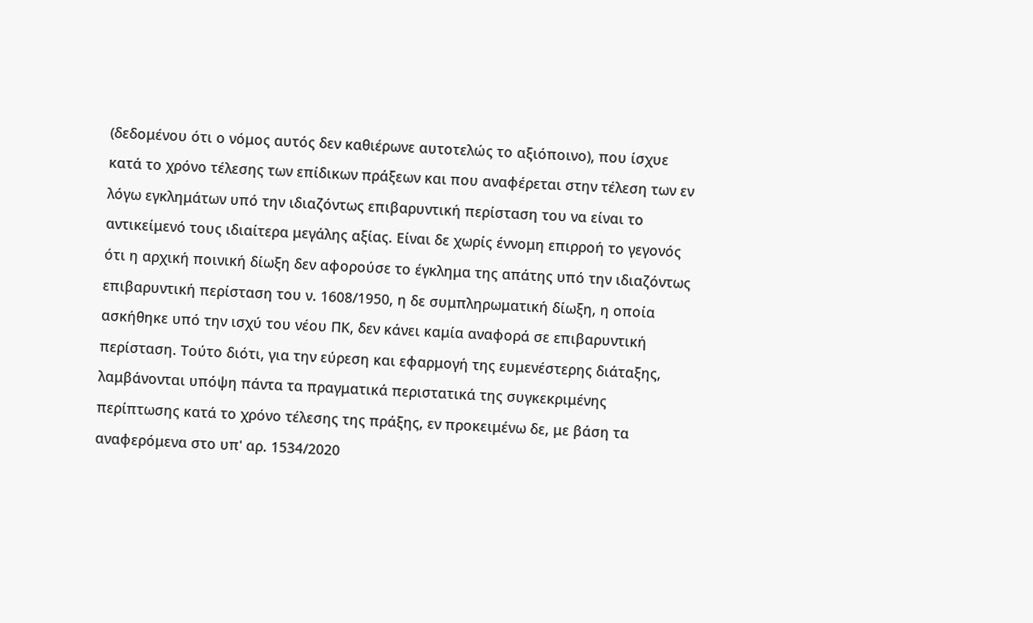(δεδομένου ότι ο νόμος αυτός δεν καθιέρωνε αυτοτελώς το αξιόποινο), που ίσχυε κατά το χρόνο τέλεσης των επίδικων πράξεων και που αναφέρεται στην τέλεση των εν λόγω εγκλημάτων υπό την ιδιαζόντως επιβαρυντική περίσταση του να είναι το αντικείμενό τους ιδιαίτερα μεγάλης αξίας. Είναι δε χωρίς έννομη επιρροή το γεγονός ότι η αρχική ποινική δίωξη δεν αφορούσε το έγκλημα της απάτης υπό την ιδιαζόντως επιβαρυντική περίσταση του ν. 1608/1950, η δε συμπληρωματική δίωξη, η οποία ασκήθηκε υπό την ισχύ του νέου ΠΚ, δεν κάνει καμία αναφορά σε επιβαρυντική περίσταση. Τούτο διότι, για την εύρεση και εφαρμογή της ευμενέστερης διάταξης, λαμβάνονται υπόψη πάντα τα πραγματικά περιστατικά της συγκεκριμένης περίπτωσης κατά το χρόνο τέλεσης της πράξης, εν προκειμένω δε, με βάση τα αναφερόμενα στο υπ' αρ. 1534/2020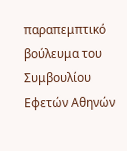παραπεμπτικό βούλευμα του Συμβουλίου Εφετών Αθηνών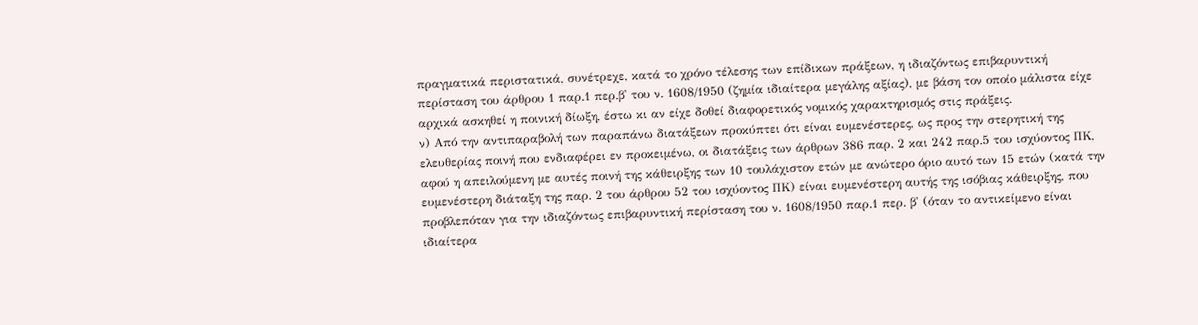πραγματικά περιστατικά, συνέτρεχε, κατά το χρόνο τέλεσης των επίδικων πράξεων, η ιδιαζόντως επιβαρυντική περίσταση του άρθρου 1 παρ.1 περ.β' του ν. 1608/1950 (ζημία ιδιαίτερα μεγάλης αξίας), με βάση τον οποίο μάλιστα είχε αρχικά ασκηθεί η ποινική δίωξη, έστω κι αν είχε δοθεί διαφορετικός νομικός χαρακτηρισμός στις πράξεις.
ν) Από την αντιπαραβολή των παραπάνω διατάξεων προκύπτει ότι είναι ευμενέστερες, ως προς την στερητική της ελευθερίας ποινή που ενδιαφέρει εν προκειμένω, οι διατάξεις των άρθρων 386 παρ. 2 και 242 παρ.5 του ισχύοντος ΠΚ, αφού η απειλούμενη με αυτές ποινή της κάθειρξης των 10 τουλάχιστον ετών με ανώτερο όριο αυτό των 15 ετών (κατά την ευμενέστερη διάταξη της παρ. 2 του άρθρου 52 του ισχύοντος ΠΚ) είναι ευμενέστερη αυτής της ισόβιας κάθειρξης, που προβλεπόταν για την ιδιαζόντως επιβαρυντική περίσταση του ν. 1608/1950 παρ.1 περ. β' (όταν το αντικείμενο είναι ιδιαίτερα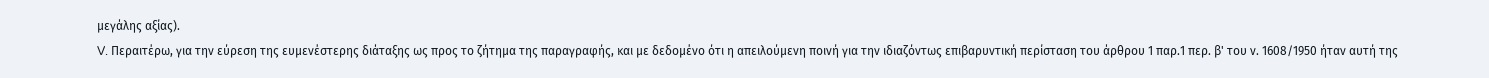μεγάλης αξίας).
V. Περαιτέρω, για την εύρεση της ευμενέστερης διάταξης ως προς το ζήτημα της παραγραφής, και με δεδομένο ότι η απειλούμενη ποινή για την ιδιαζόντως επιβαρυντική περίσταση του άρθρου 1 παρ.1 περ. β' του ν. 1608/1950 ήταν αυτή της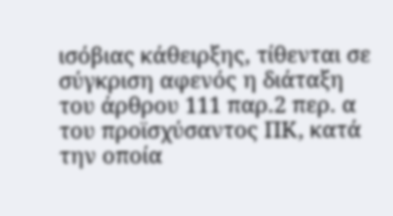ισόβιας κάθειρξης, τίθενται σε σύγκριση αφενός η διάταξη του άρθρου 111 παρ.2 περ. α του προϊσχύσαντος ΠΚ, κατά την οποία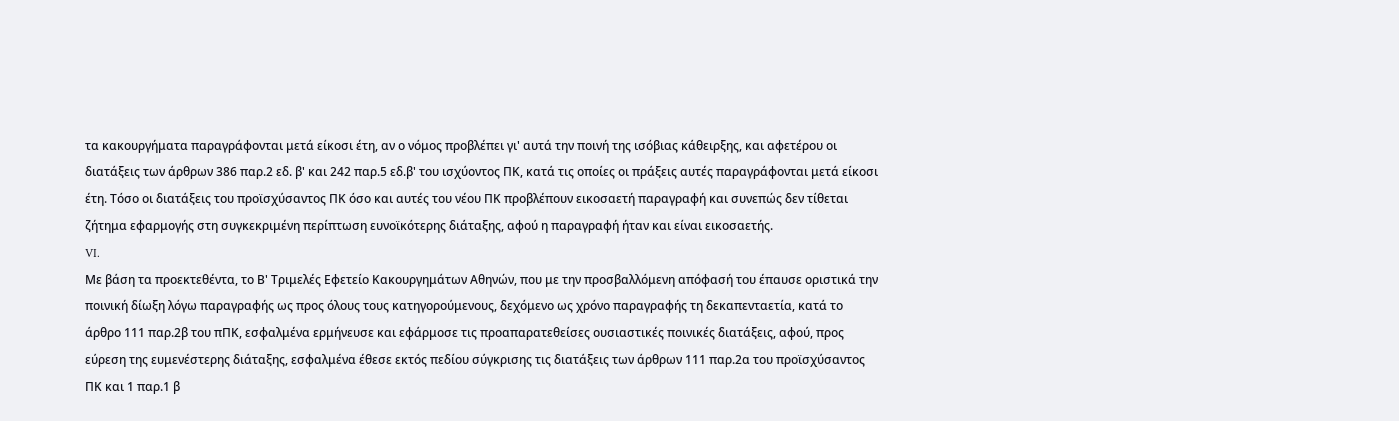τα κακουργήματα παραγράφονται μετά είκοσι έτη, αν ο νόμος προβλέπει γι' αυτά την ποινή της ισόβιας κάθειρξης, και αφετέρου οι διατάξεις των άρθρων 386 παρ.2 εδ. β' και 242 παρ.5 εδ.β' του ισχύοντος ΠΚ, κατά τις οποίες οι πράξεις αυτές παραγράφονται μετά είκοσι έτη. Τόσο οι διατάξεις του προϊσχύσαντος ΠΚ όσο και αυτές του νέου ΠΚ προβλέπουν εικοσαετή παραγραφή και συνεπώς δεν τίθεται ζήτημα εφαρμογής στη συγκεκριμένη περίπτωση ευνοϊκότερης διάταξης, αφού η παραγραφή ήταν και είναι εικοσαετής.
VI.
Με βάση τα προεκτεθέντα, το Β' Τριμελές Εφετείο Κακουργημάτων Αθηνών, που με την προσβαλλόμενη απόφασή του έπαυσε οριστικά την ποινική δίωξη λόγω παραγραφής ως προς όλους τους κατηγορούμενους, δεχόμενο ως χρόνο παραγραφής τη δεκαπενταετία, κατά το άρθρο 111 παρ.2β του πΠΚ, εσφαλμένα ερμήνευσε και εφάρμοσε τις προαπαρατεθείσες ουσιαστικές ποινικές διατάξεις, αφού, προς εύρεση της ευμενέστερης διάταξης, εσφαλμένα έθεσε εκτός πεδίου σύγκρισης τις διατάξεις των άρθρων 111 παρ.2α του προϊσχύσαντος ΠΚ και 1 παρ.1 β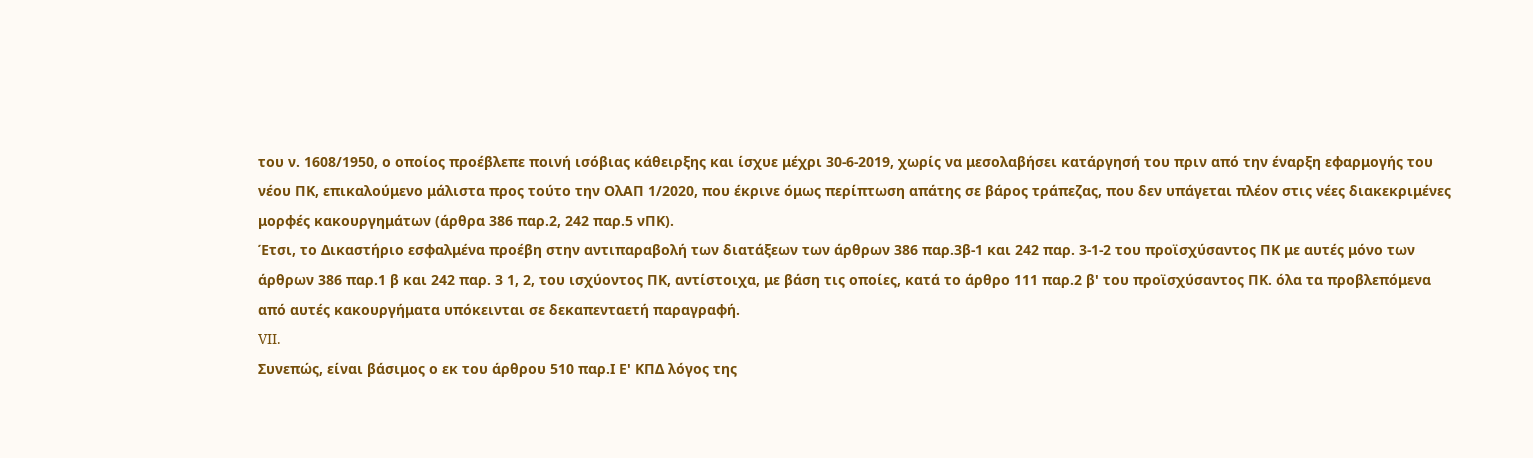του ν. 1608/1950, ο οποίος προέβλεπε ποινή ισόβιας κάθειρξης και ίσχυε μέχρι 30-6-2019, χωρίς να μεσολαβήσει κατάργησή του πριν από την έναρξη εφαρμογής του νέου ΠΚ, επικαλούμενο μάλιστα προς τούτο την ΟλΑΠ 1/2020, που έκρινε όμως περίπτωση απάτης σε βάρος τράπεζας, που δεν υπάγεται πλέον στις νέες διακεκριμένες μορφές κακουργημάτων (άρθρα 386 παρ.2, 242 παρ.5 νΠΚ).
Έτσι, το Δικαστήριο εσφαλμένα προέβη στην αντιπαραβολή των διατάξεων των άρθρων 386 παρ.3β-1 και 242 παρ. 3-1-2 του προϊσχύσαντος ΠΚ με αυτές μόνο των άρθρων 386 παρ.1 β και 242 παρ. 3 1, 2, του ισχύοντος ΠΚ, αντίστοιχα, με βάση τις οποίες, κατά το άρθρο 111 παρ.2 β' του προϊσχύσαντος ΠΚ. όλα τα προβλεπόμενα από αυτές κακουργήματα υπόκεινται σε δεκαπενταετή παραγραφή.
VII.
Συνεπώς, είναι βάσιμος ο εκ του άρθρου 510 παρ.Ι Ε' ΚΠΔ λόγος της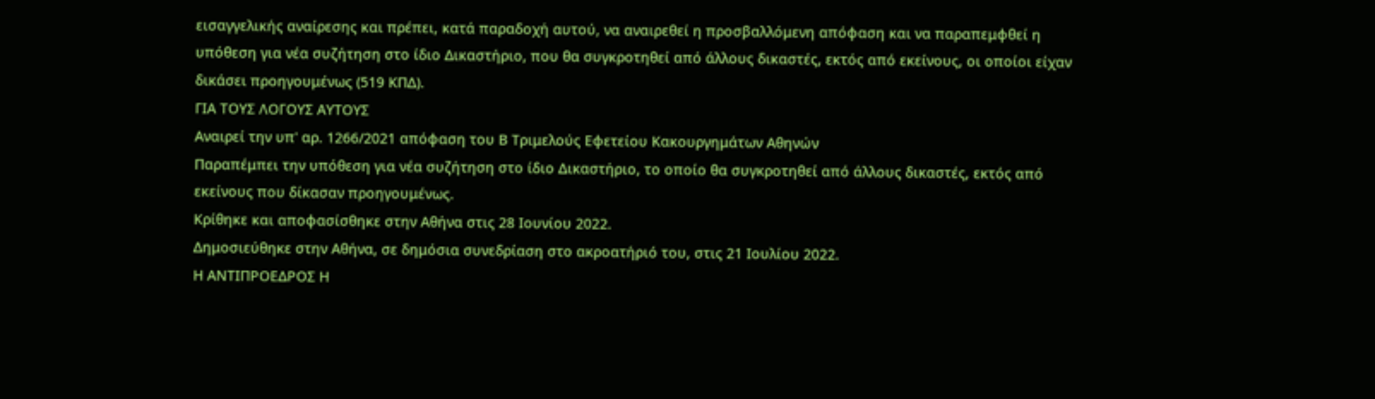εισαγγελικής αναίρεσης και πρέπει, κατά παραδοχή αυτού, να αναιρεθεί η προσβαλλόμενη απόφαση και να παραπεμφθεί η υπόθεση για νέα συζήτηση στο ίδιο Δικαστήριο, που θα συγκροτηθεί από άλλους δικαστές, εκτός από εκείνους, οι οποίοι είχαν δικάσει προηγουμένως (519 ΚΠΔ).
ΓΙΑ ΤΟΥΣ ΛΟΓΟΥΣ ΑΥΤΟΥΣ
Αναιρεί την υπ' αρ. 1266/2021 απόφαση του Β Τριμελούς Εφετείου Κακουργημάτων Αθηνών
Παραπέμπει την υπόθεση για νέα συζήτηση στο ίδιο Δικαστήριο, το οποίο θα συγκροτηθεί από άλλους δικαστές, εκτός από εκείνους που δίκασαν προηγουμένως.
Κρίθηκε και αποφασίσθηκε στην Αθήνα στις 28 Ιουνίου 2022.
Δημοσιεύθηκε στην Αθήνα, σε δημόσια συνεδρίαση στο ακροατήριό του, στις 21 Ιουλίου 2022.
Η ΑΝΤΙΠΡΟΕΔΡΟΣ Η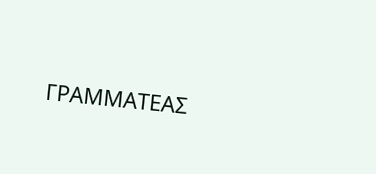ΓΡΑΜΜΑΤΕΑΣ